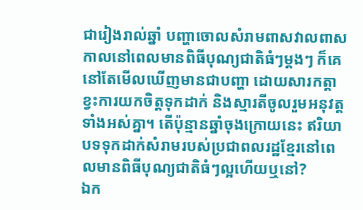ជារៀងរាល់ឆ្នាំ បញ្ហាចោលសំរាមពាសវាលពាសកាលនៅពេលមានពិធីបុណ្យជាតិធំៗម្តងៗ ក៏គេនៅតែមើលឃើញមានជាបញ្ហា ដោយសារកត្តាខ្វះការយកចិត្តទុកដាក់ និងស្មារតីចូលរួមអនុវត្តទាំងអស់គ្នា។ តើប៉ុន្មានឆ្នាំចុងក្រោយនេះ ឥរិយាបទទុកដាក់សំរាមរបស់ប្រជាពលរដ្ឋខ្មែរនៅពេលមានពិធីបុណ្យជាតិធំៗល្អហើយឬនៅ?
ឯក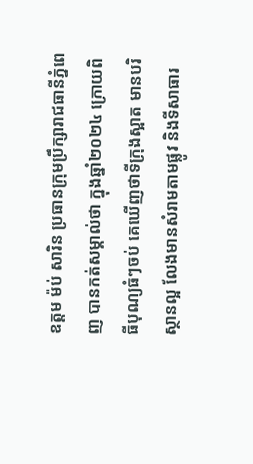ឧត្តម ម៉ប់ សារិន ប្រធានក្រុមប្រឹក្សារាជធានីភ្នំពេញ បានកត់សម្គាល់ថា ក្នុងឆ្នាំ២០២៤ ក្រោយពិធីបុណ្យធំៗចប់ គេឃើញថាទីក្រុងស្អាត មានបរិស្ថានល្អ លែងមានសំរាមតាមផ្លូវ និងទីសាធារ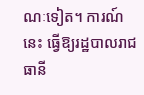ណៈទៀត។ ការណ៍នេះ ធ្វើឱ្យរដ្ឋបាលរាជធានី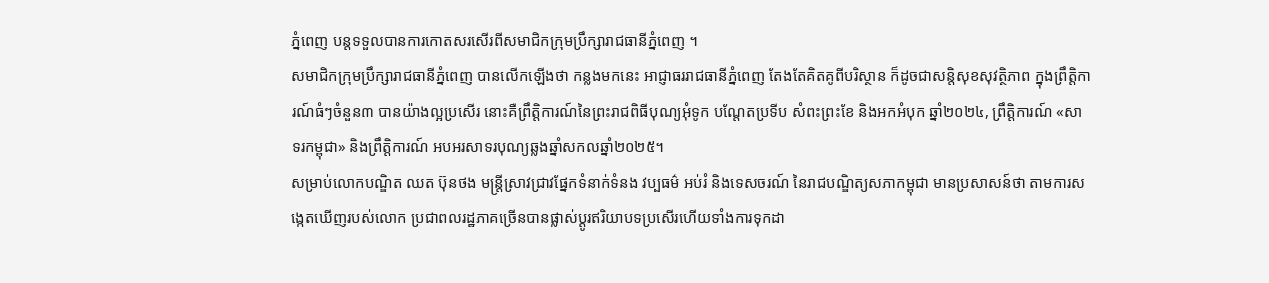ភ្នំពេញ បន្តទទួលបានការកោតសរសើរពីសមាជិកក្រុមប្រឹក្សារាជធានីភ្នំពេញ ។
សមាជិកក្រុមប្រឹក្សារាជធានីភ្នំពេញ បានលើកឡើងថា កន្លងមកនេះ អាជ្ញាធររាជធានីភ្នំពេញ តែងតែគិតគូពីបរិស្ថាន ក៏ដូចជាសន្តិសុខសុវត្ថិភាព ក្នុងព្រឹត្តិការណ៍ធំៗចំនួន៣ បានយ៉ាងល្អប្រសើរ នោះគឺព្រឹត្តិការណ៍នៃព្រះរាជពិធីបុណ្យអុំទូក បណ្តែតប្រទីប សំពះព្រះខែ និងអកអំបុក ឆ្នាំ២០២៤, ព្រឹត្តិការណ៍ «សាទរកម្ពុជា» និងព្រឹត្តិការណ៍ អបអរសាទរបុណ្យឆ្លងឆ្នាំសកលឆ្នាំ២០២៥។
សម្រាប់លោកបណ្ឌិត ឈត ប៊ុនថង មន្ត្រីស្រាវជ្រាវផ្នែកទំនាក់ទំនង វប្បធម៌ អប់រំ និងទេសចរណ៍ នៃរាជបណ្ឌិត្យសភាកម្ពុជា មានប្រសាសន៍ថា តាមការសង្កេតឃើញរបស់លោក ប្រជាពលរដ្ឋភាគច្រើនបានផ្លាស់ប្ដូរឥរិយាបទប្រសើរហើយទាំងការទុកដា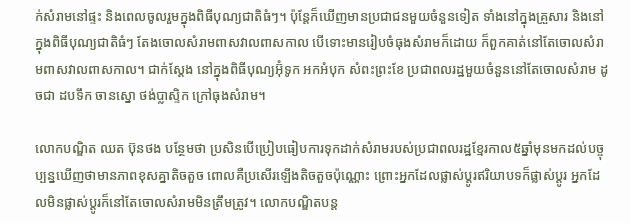ក់សំរាមនៅផ្ទះ និងពេលចូលរួមក្នុងពិធីបុណ្យជាតិធំៗ។ ប៉ុន្តែក៏ឃើញមានប្រជាជនមួយចំនួនទៀត ទាំងនៅក្នុងគ្រួសារ និងនៅក្នុងពិធីបុណ្យជាតិធំៗ តែងចោលសំរាមពាសវាលពាសកាល បើទោះមានរៀបចំធុងសំរាមក៏ដោយ ក៏ពួកគាត់នៅតែចោលសំរាមពាសវាលពាសកាល។ ជាក់ស្ដែង នៅក្នុងពិធីបុណ្យអ៊ុំទូក អកអំបុក សំពះព្រះខែ ប្រជាពលរដ្ឋមួយចំនួននៅតែចោលសំរាម ដូចជា ដបទឹក ចានស្នោ ថង់ប្លាស្ទិក ក្រៅធុងសំរាម។

លោកបណ្ឌិត ឈត ប៊ុនថង បន្ថែមថា ប្រសិនបើប្រៀបធៀបការទុកដាក់សំរាមរបស់ប្រជាពលរដ្ឋខ្មែរកាល៥ឆ្នាំមុនមកដល់បច្ចុប្បន្នឃើញថាមានភាពខុសគ្នាតិចតួច ពោលគឺប្រសើរឡើងតិចតួចប៉ុណ្ណោះ ព្រោះអ្នកដែលផ្លាស់ប្ដូរឥរិយាបទក៏ផ្លាស់ប្ដូរ អ្នកដែលមិនផ្លាស់ប្ដូរក៏នៅតែចោលសំរាមមិនត្រឹមត្រូវ។ លោកបណ្ឌិតបន្ត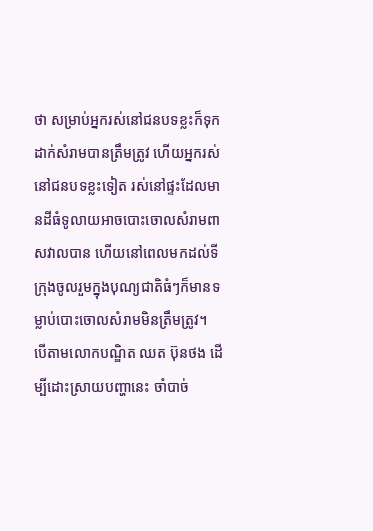ថា សម្រាប់អ្នករស់នៅជនបទខ្លះក៏ទុកដាក់សំរាមបានត្រឹមត្រូវ ហើយអ្នករស់នៅជនបទខ្លះទៀត រស់នៅផ្ទះដែលមានដីធំទូលាយអាចបោះចោលសំរាមពាសវាលបាន ហើយនៅពេលមកដល់ទីក្រុងចូលរួមក្នុងបុណ្យជាតិធំៗក៏មានទម្លាប់បោះចោលសំរាមមិនត្រឹមត្រូវ។
បើតាមលោកបណ្ឌិត ឈត ប៊ុនថង ដើម្បីដោះស្រាយបញ្ហានេះ ចាំបាច់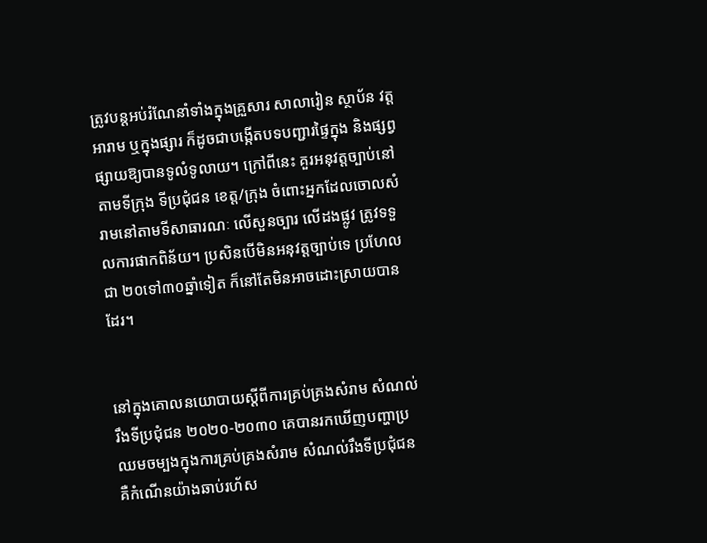ត្រូវបន្តអប់រំណែនាំទាំងក្នុងគ្រួសារ សាលារៀន ស្ថាប័ន វត្តអារាម ឬក្នុងផ្សារ ក៏ដូចជាបង្កើតបទបញ្ជារផ្ទៃក្នុង និងផ្សព្វផ្សាយឱ្យបានទូលំទូលាយ។ ក្រៅពីនេះ គួរអនុវត្តច្បាប់នៅតាមទីក្រុង ទីប្រជុំជន ខេត្ត/ក្រុង ចំពោះអ្នកដែលចោលសំរាមនៅតាមទីសាធារណៈ លើសួនច្បារ លើដងផ្លូវ ត្រូវទទួលការផាកពិន័យ។ ប្រសិនបើមិនអនុវត្តច្បាប់ទេ ប្រហែលជា ២០ទៅ៣០ឆ្នាំទៀត ក៏នៅតែមិនអាចដោះស្រាយបានដែរ។


នៅក្នុងគោលនយោបាយស្ដីពីការគ្រប់គ្រងសំរាម សំណល់រឹងទីប្រជុំជន ២០២០-២០៣០ គេបានរកឃើញបញ្ហាប្រឈមចម្បងក្នុងការគ្រប់គ្រងសំរាម សំណល់រឹងទីប្រជុំជន គឺកំណើនយ៉ាងឆាប់រហ័ស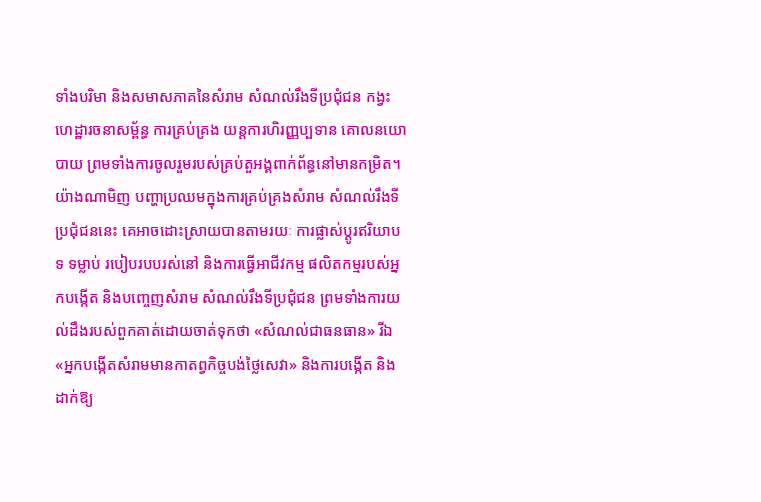ទាំងបរិមា និងសមាសភាគនៃសំរាម សំណល់រឹងទីប្រជុំជន កង្វះហេដ្ឋារចនាសម្ព័ន្ធ ការគ្រប់គ្រង យន្តការហិរញ្ញប្បទាន គោលនយោបាយ ព្រមទាំងការចូលរួមរបស់គ្រប់តួអង្គពាក់ព័ន្ធនៅមានកម្រិត។ យ៉ាងណាមិញ បញ្ហាប្រឈមក្នុងការគ្រប់គ្រងសំរាម សំណល់រឹងទីប្រជុំជននេះ គេអាចដោះស្រាយបានតាមរយៈ ការផ្លាស់ប្ដូរឥរិយាបទ ទម្លាប់ របៀបរបបរស់នៅ និងការធ្វើអាជីវកម្ម ផលិតកម្មរបស់អ្នកបង្កើត និងបញ្ចេញសំរាម សំណល់រឹងទីប្រជុំជន ព្រមទាំងការយល់ដឹងរបស់ពួកគាត់ដោយចាត់ទុកថា «សំណល់ជាធនធាន» រីឯ «អ្នកបង្កើតសំរាមមានកាតព្វកិច្ចបង់ថ្លៃសេវា» និងការបង្កើត និងដាក់ឱ្យ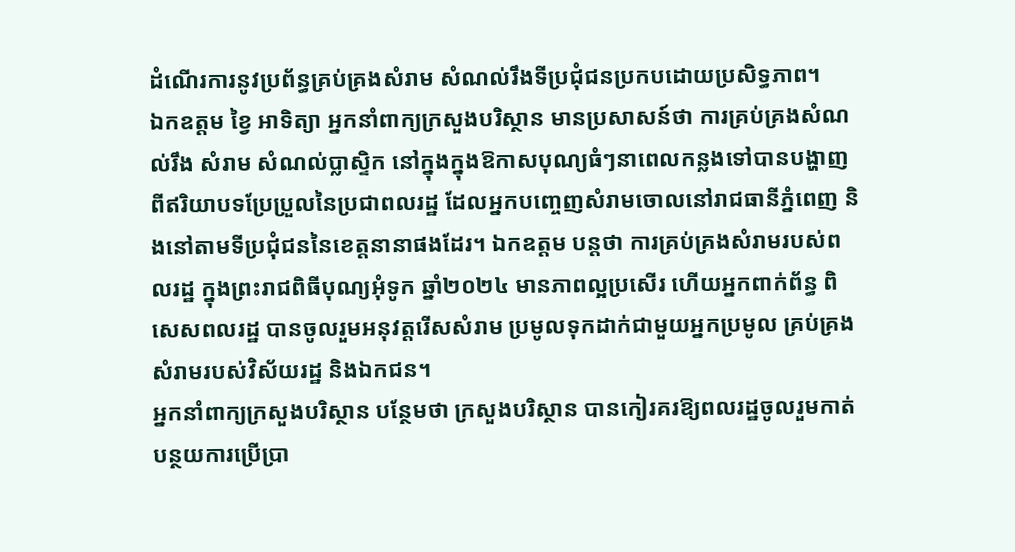ដំណើរការនូវប្រព័ន្ធគ្រប់គ្រងសំរាម សំណល់រឹងទីប្រជុំជនប្រកបដោយប្រសិទ្ធភាព។
ឯកឧត្តម ខ្វៃ អាទិត្យា អ្នកនាំពាក្យក្រសួងបរិស្ថាន មានប្រសាសន៍ថា ការគ្រប់គ្រងសំណល់រឹង សំរាម សំណល់ប្លាស្ទិក នៅក្នុងក្នុងឱកាសបុណ្យធំៗនាពេលកន្លងទៅបានបង្ហាញពីឥរិយាបទប្រែប្រួលនៃប្រជាពលរដ្ឋ ដែលអ្នកបញ្ចេញសំរាមចោលនៅរាជធានីភ្នំពេញ និងនៅតាមទីប្រជុំជននៃខេត្តនានាផងដែរ។ ឯកឧត្តម បន្តថា ការគ្រប់គ្រងសំរាមរបស់ពលរដ្ឋ ក្នុងព្រះរាជពិធីបុណ្យអុំទូក ឆ្នាំ២០២៤ មានភាពល្អប្រសើរ ហើយអ្នកពាក់ព័ន្ធ ពិសេសពលរដ្ឋ បានចូលរួមអនុវត្តរើសសំរាម ប្រមូលទុកដាក់ជាមួយអ្នកប្រមូល គ្រប់គ្រងសំរាមរបស់វិស័យរដ្ឋ និងឯកជន។
អ្នកនាំពាក្យក្រសួងបរិស្ថាន បន្ថែមថា ក្រសួងបរិស្ថាន បានកៀរគរឱ្យពលរដ្ឋចូលរួមកាត់បន្ថយការប្រើប្រា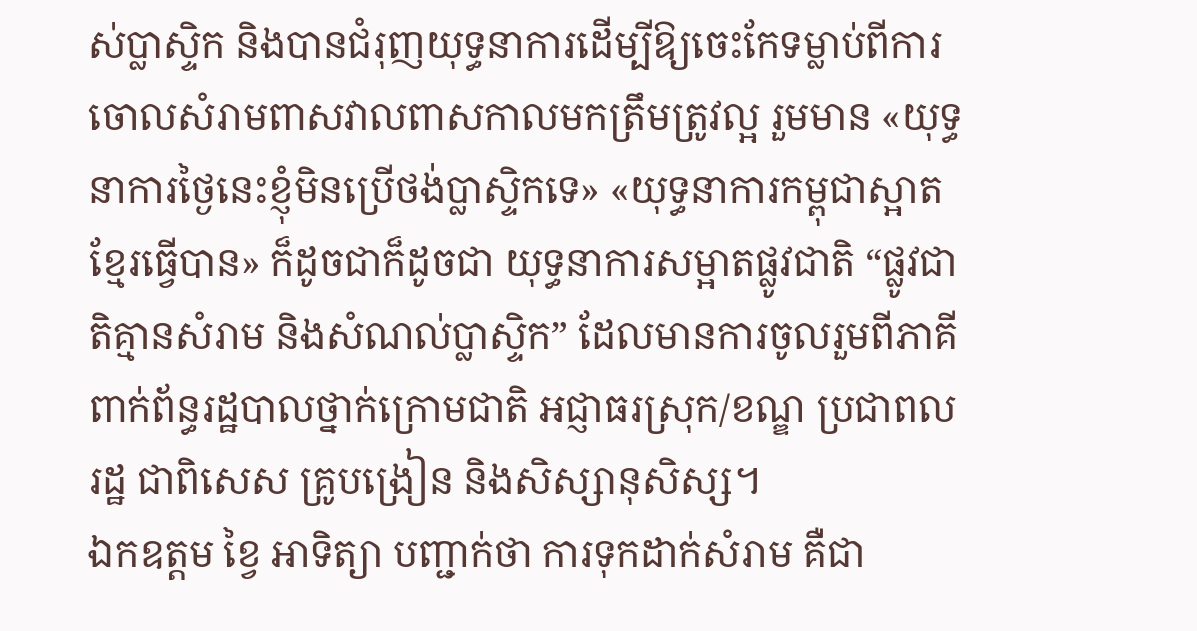ស់ប្លាស្ទិក និងបានជំរុញយុទ្ធនាការដើម្បីឱ្យចេះកែទម្លាប់ពីការចោលសំរាមពាសវាលពាសកាលមកត្រឹមត្រូវល្អ រួមមាន «យុទ្ធនាការថ្ងៃនេះខ្ញុំមិនប្រើថង់ប្លាស្ទិកទេ» «យុទ្ធនាការកម្ពុជាស្អាត ខ្មែរធ្វើបាន» ក៏ដូចជាក៏ដូចជា យុទ្ធនាការសម្អាតផ្លូវជាតិ “ផ្លូវជាតិគ្មានសំរាម និងសំណល់ប្លាស្ទិក” ដែលមានការចូលរួមពីភាគីពាក់ព័ន្ធរដ្ឋបាលថ្នាក់ក្រោមជាតិ អជ្ញាធរស្រុក/ខណ្ឌ ប្រជាពលរដ្ឋ ជាពិសេស គ្រូបង្រៀន និងសិស្សានុសិស្ស។
ឯកឧត្តម ខ្វៃ អាទិត្យា បញ្ជាក់ថា ការទុកដាក់សំរាម គឺជា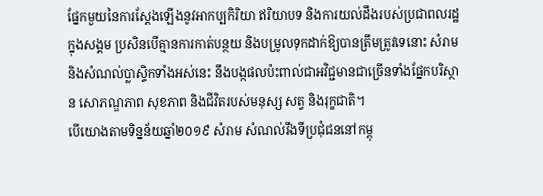ផ្នែកមួយនៃការស្តែងឡើងនូវអាកប្បកិរិយា ឥរិយាបទ និងការយល់ដឹងរបស់ប្រជាពលរដ្ឋក្នុងសង្គម ប្រសិនបើគ្មានការកាត់បន្ថយ និងបម្រូលទុកដាក់ឱ្យបានត្រឹមត្រូវទេនោះ សំរាមនិងសំណល់ប្លាស្ទិកទាំងអស់នេះ នឹងបង្កផលប៉ះពាល់ជាអវិជ្ជមានជាច្រើនទាំងផ្នែកបរិស្ថាន សោភណ្ឌភាព សុខភាព និងជីវិតរបស់មនុស្ស សត្វ និងរុក្ខជាតិ។
បើយោងតាមទិន្នន័យឆ្នាំ២០១៩ សំរាម សំណល់រឹងទីប្រជុំជននៅកម្ពុ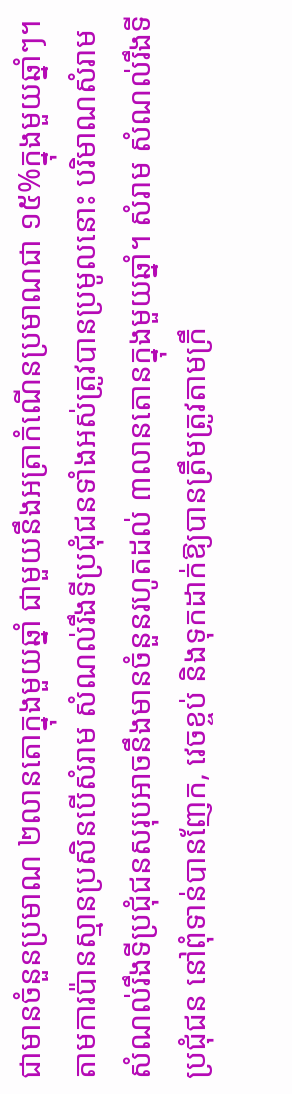ជាមានចំនួនប្រមាណ ២លានតោក្នុងមួយឆ្នាំ ជាមួយនឹងអត្រាកំណើនប្រមាណជា ១៥%ក្នុងមួយឆ្នាំៗ។ តាមការប៉ានស្មានប្រសិនបើសំរាម សំណល់រឹងទីប្រជុំជនទាំងអស់ត្រូវបានប្រមូលនោះ បរិមាណសំរាម សំណល់រឹងទីប្រជុំជនសរុបអាចនឹងមានចំនួនរហូតដល់ ៣លានតោនក្នុងមួយឆ្នាំ។ សំរាម សំណល់រឹងទីប្រជុំជន នៅពុំទាន់បានញែក, វេចខ្ចប់ និងទុកដាក់ឱ្យបានត្រឹមត្រូវតាមក្រឹ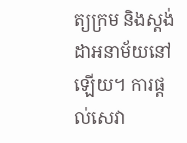ត្យក្រម និងស្តង់ដាអនាម័យនៅឡើយ។ ការផ្ដល់សេវា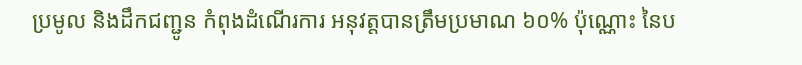ប្រមូល និងដឹកជញ្ជូន កំពុងដំណើរការ អនុវត្តបានត្រឹមប្រមាណ ៦០% ប៉ុណ្ណោះ នៃប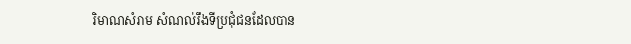រិមាណសំរាម សំណល់រឹងទីប្រជុំជនដែលបាន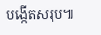បង្កើតសរុប៕